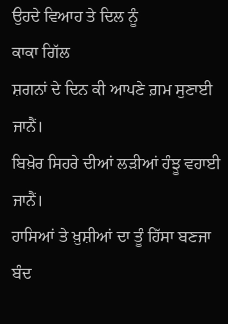ਉਹਦੇ ਵਿਆਹ ਤੇ ਦਿਲ ਨੂੰ
ਕਾਕਾ ਗਿੱਲ
ਸ਼ਗਨਾਂ ਦੇ ਦਿਨ ਕੀ ਆਪਣੇ ਗ਼ਮ ਸੁਣਾਈ ਜਾਨੈਂ।
ਬਿਖ਼ੇਰ ਸਿਹਰੇ ਦੀਆਂ ਲੜੀਆਂ ਹੰਝੂ ਵਹਾਈ ਜਾਨੈਂ।
ਹਾਸਿਆਂ ਤੇ ਖ਼ੁਸ਼ੀਆਂ ਦਾ ਤੂੰ ਹਿੱਸਾ ਬਣਜਾ
ਬੰਦ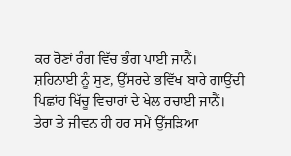ਕਰ ਰੋਣਾਂ ਰੰਗ ਵਿੱਚ ਭੰਗ ਪਾਈ ਜਾਨੈਂ।
ਸ਼ਹਿਨਾਈ ਨੂੰ ਸੁਣ, ਉੱਸਰਦੇ ਭਵਿੱਖ ਬਾਰੇ ਗਾਉਂਦੀ
ਪਿਛਾਂਹ ਖਿੱਚੂ ਵਿਚਾਰਾਂ ਦੇ ਖੇਲ ਰਚਾਈ ਜਾਨੈਂ।
ਤੇਰਾ ਤੇ ਜੀਵਨ ਹੀ ਹਰ ਸਮੇਂ ਉੱਜੜਿਆ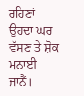ਰਹਿਣਾਂ
ਉਹਦਾ ਘਰ ਵੱਸਣ ਤੇ ਸ਼ੋਕ ਮਨਾਈ ਜਾਨੈਂ।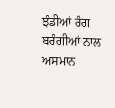ਝੰਡੀਆਂ ਰੰਗ ਬਰੰਗੀਆਂ ਨਾਲ ਅਸਮਾਨ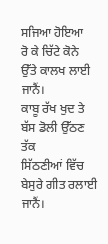ਸਜਿਆ ਹੋਇਆ
ਰੋ ਕੇ ਚਿੱਟੇ ਕੋਨੇ ਉੱਤੇ ਕਾਲਖ ਲਾਈ ਜਾਨੈਂ।
ਕਾਬੂ ਰੱਖ ਖੁਦ ਤੇ ਬੱਸ ਡੋਲੀ ਉੱਠਣ ਤੱਕ
ਸਿੱਠਣੀਆਂ ਵਿੱਚ ਬੇਸੁਰੇ ਗੀਤ ਰਲਾਈ ਜਾਨੈਂ।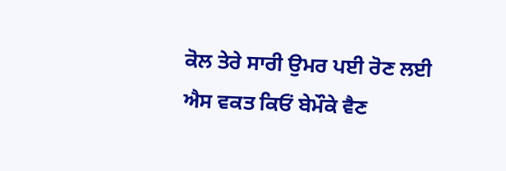ਕੋਲ ਤੇਰੇ ਸਾਰੀ ਉਮਰ ਪਈ ਰੋਣ ਲਈ
ਐਸ ਵਕਤ ਕਿਓਂ ਬੇਮੌਕੇ ਵੈਣ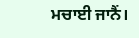ਮਚਾਈ ਜਾਨੈਂ।